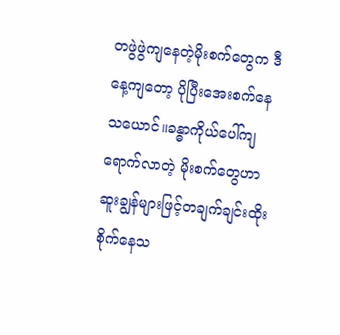တဖွဲဖွဲကျနေတဲ့မိုးစက်တွေက ဒီနေ့ကျတော့ ပိုပြီးအေးစက်နေသယောင်။ခန္ဓာကိုယ်ပေါ်ကျရောက်လာတဲ့ မိုးစက်တွေဟာ ဆူးချွန်များဖြင့်တချက်ချင်းထိုးစိုက်နေသ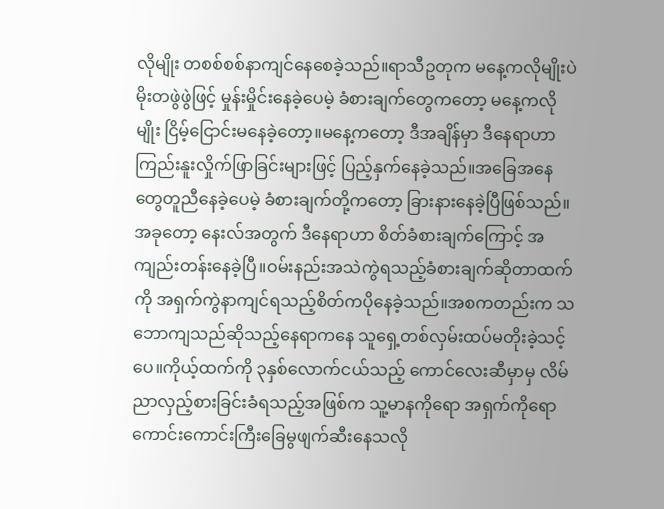လိုမျိုး တစစ်စစ်နာကျင်နေစေခဲ့သည်။ရာသီဥတုက မနေ့ကလိုမျိုးပဲ မိုးတဖွဲဖွဲဖြင့် မှုန်းမှိုင်းနေခဲ့ပေမဲ့ ခံစားချက်တွေကတော့ မနေ့ကလိုမျိုး ငြိမ့်ငြောင်းမနေခဲ့တော့။မနေ့ကတော့ ဒီအချိန်မှာ ဒီနေရာဟာ ကြည်းနူးလှိုက်ဖြာခြင်းများဖြင့် ပြည့်နှက်နေခဲ့သည်။အခြေအနေတွေတူညီနေခဲ့ပေမဲ့ ခံစားချက်တို့ကတော့ ခြားနားနေခဲ့ပြီဖြစ်သည်။
အခုတော့ နေးလ်အတွက် ဒီနေရာဟာ စိတ်ခံစားချက်ကြောင့် အကျည်းတန်းနေခဲ့ပြီ။ဝမ်းနည်းအသဲကွဲရသည့်ခံစားချက်ဆိုတာထက်ကို အရှက်ကွဲနာကျင်ရသည့်စိတ်ကပိုနေခဲ့သည်။အစကတည်းက သဘောကျသည်ဆိုသည့်နေရာကနေ သူရှေ့တစ်လှမ်းထပ်မတိုးခဲ့သင့်ပေ။ကိုယ့်ထက်ကို ၃နှစ်လောက်ငယ်သည့် ကောင်လေးဆီမှာမှ လိမ်ညာလှည့်စားခြင်းခံရသည့်အဖြစ်က သူ့မာနကိုရော အရှက်ကိုရော ကောင်းကောင်းကြီးခြေမွဖျက်ဆီးနေသလို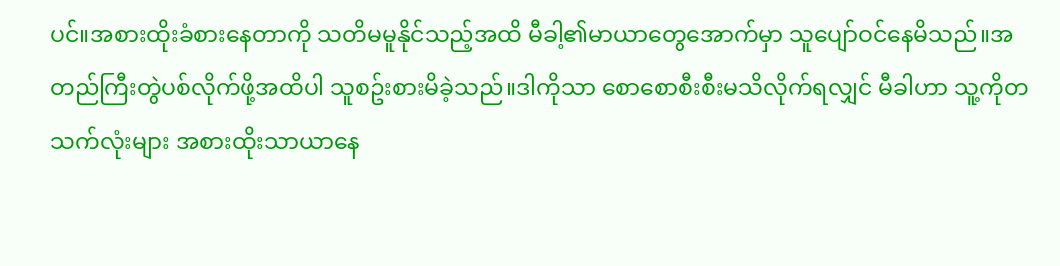ပင်။အစားထိုးခံစားနေတာကို သတိမမူနိုင်သည့်အထိ မီခါ့၏မာယာတွေအောက်မှာ သူပျော်ဝင်နေမိသည်။အတည်ကြီးတွဲပစ်လိုက်ဖို့အထိပါ သူစဥ်းစားမိခဲ့သည်။ဒါကိုသာ စောစောစီးစီးမသိလိုက်ရလျှင် မီခါဟာ သူ့ကိုတသက်လုံးများ အစားထိုးသာယာနေ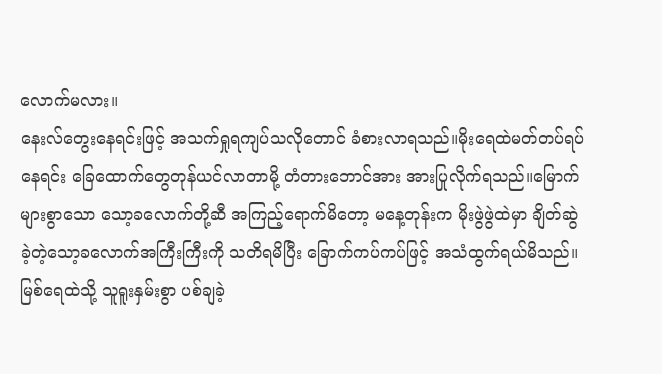လောက်မလား။
နေးလ်တွေးနေရင်းဖြင့် အသက်ရှုရကျပ်သလိုတောင် ခံစားလာရသည်။မိုးရေထဲမတ်တပ်ရပ်နေရင်း ခြေထောက်တွေတုန်ယင်လာတာမို့ တံတားဘောင်အား အားပြုလိုက်ရသည်။မြောက်များစွာသော သော့ခလောက်တို့ဆီ အကြည့်ရောက်မိတော့ မနေ့တုန်းက မိုးဖွဲဖွဲထဲမှာ ချိတ်ဆွဲခဲ့တဲ့သော့ခလောက်အကြီးကြီးကို သတိရမိပြီး ခြောက်ကပ်ကပ်ဖြင့် အသံထွက်ရယ်မိသည်။မြစ်ရေထဲသို့ သူရူးနှမ်းစွာ ပစ်ချခဲ့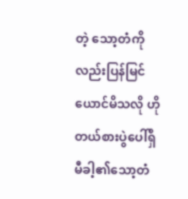တဲ့ သော့တံကိုလည်းပြန်မြင်ယောင်မိသလို ဟိုတယ်စားပွဲပေါ်ရှိ မီခါ့၏သော့တံ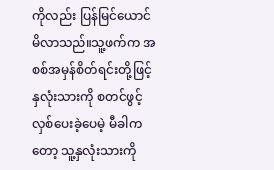ကိုလည်း ပြန်မြင်ယောင်မိလာသည်။သူ့ဖက်က အစစ်အမှန်စိတ်ရင်းတို့ဖြင့် နှလုံးသားကို စတင်ဖွင့်လှစ်ပေးခဲ့ပေမဲ့ မီခါကတော့ သူ့နှလုံးသားကို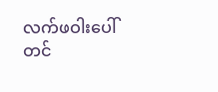လက်ဖဝါးပေါ်တင်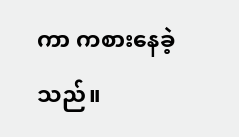ကာ ကစားနေခဲ့သည်။